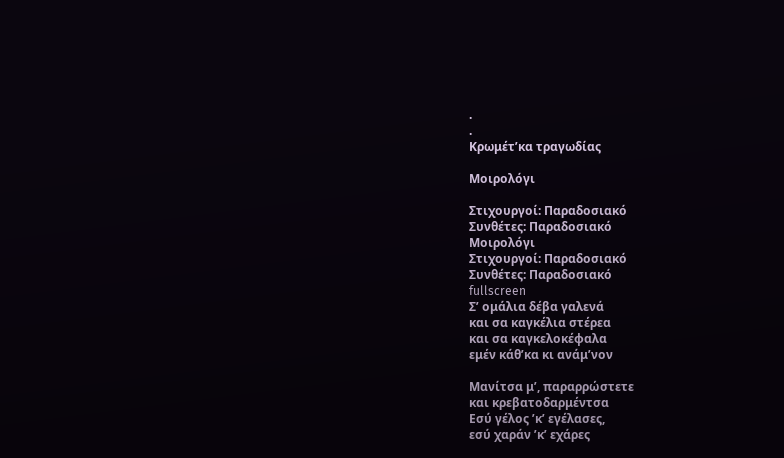.
.
Κρωμέτ’κα τραγωδίας

Μοιρολόγι

Στιχουργοί: Παραδοσιακό
Συνθέτες: Παραδοσιακό
Μοιρολόγι
Στιχουργοί: Παραδοσιακό
Συνθέτες: Παραδοσιακό
fullscreen
Σ’ ομάλια δέβα γαλενά
και σα καγκέλια στέρεα
και σα καγκελοκέφαλα
εμέν κάθ’κα κι ανάμ’νον

Μανίτσα μ’, παραρρώστετε
και κρεβατοδαρμέντσα
Εσύ γέλος ’κ’ εγέλασες,
εσύ χαράν ’κ’ εχάρες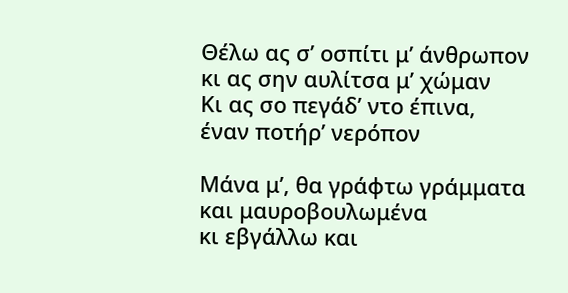Θέλω ας σ’ οσπίτι μ’ άνθρωπον
κι ας σην αυλίτσα μ’ χώμαν
Κι ας σο πεγάδ’ ντο έπινα,
έναν ποτήρ’ νερόπον

Μάνα μ’, θα γράφτω γράμματα
και μαυροβουλωμένα
κι εβγάλλω και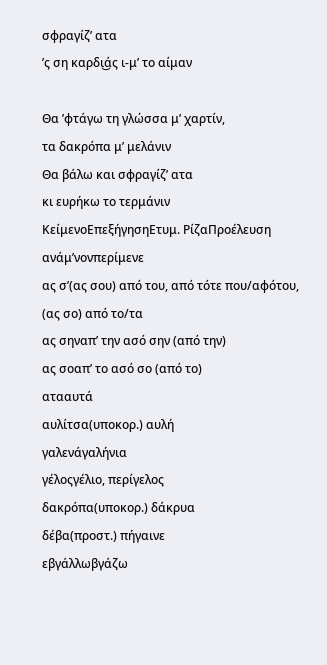σφραγίζ’ ατα
’ς ση καρδι͜άς ι-μ’ το αίμαν

Θα ’φτάγω τη γλώσσα μ’ χαρτίν,
τα δακρόπα μ’ μελάνιν
Θα βάλω και σφραγίζ’ ατα
κι ευρήκω το τερμάνιν
ΚείμενοΕπεξήγησηΕτυμ. ΡίζαΠροέλευση
ανάμ’νονπερίμενε
ας σ’(ας σου) από του, από τότε που/αφότου, (ας σο) από το/τα
ας σηναπ’ την ασό σην (από την)
ας σοαπ’ το ασό σο (από το)
ατααυτά
αυλίτσα(υποκορ.) αυλή
γαλενάγαλήνια
γέλοςγέλιο, περίγελος
δακρόπα(υποκορ.) δάκρυα
δέβα(προστ.) πήγαινε
εβγάλλωβγάζω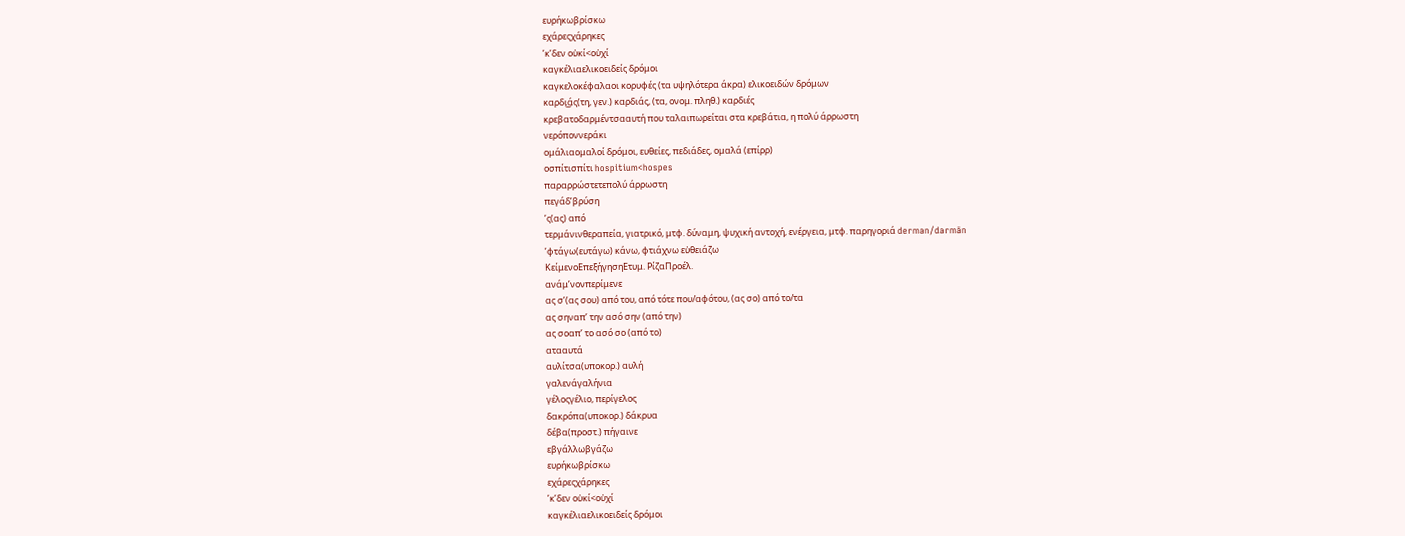ευρήκωβρίσκω
εχάρεςχάρηκες
’κ’δεν οὐκί<οὐχί
καγκέλιαελικοειδείς δρόμοι
καγκελοκέφαλαοι κορυφές (τα υψηλότερα άκρα) ελικοειδών δρόμων
καρδι͜άς(τη, γεν.) καρδιάς, (τα, ονομ. πληθ.) καρδιές
κρεβατοδαρμέντσααυτή που ταλαιπωρείται στα κρεβάτια, η πολύ άρρωστη
νερόποννεράκι
ομάλιαομαλοί δρόμοι, ευθείες, πεδιάδες, ομαλά (επίρρ)
οσπίτισπίτι hospitium<hospes
παραρρώστετεπολύ άρρωστη
πεγάδ’βρύση
’ς(ας) από
τερμάνινθεραπεία, γιατρικό, μτφ. δύναμη, ψυχική αντοχή, ενέργεια, μτφ. παρηγοριά derman/darmān
’φτάγω(ευτάγω) κάνω, φτιάχνω εὐθειάζω
ΚείμενοΕπεξήγησηΕτυμ. ΡίζαΠροέλ.
ανάμ’νονπερίμενε
ας σ’(ας σου) από του, από τότε που/αφότου, (ας σο) από το/τα
ας σηναπ’ την ασό σην (από την)
ας σοαπ’ το ασό σο (από το)
ατααυτά
αυλίτσα(υποκορ.) αυλή
γαλενάγαλήνια
γέλοςγέλιο, περίγελος
δακρόπα(υποκορ.) δάκρυα
δέβα(προστ.) πήγαινε
εβγάλλωβγάζω
ευρήκωβρίσκω
εχάρεςχάρηκες
’κ’δεν οὐκί<οὐχί
καγκέλιαελικοειδείς δρόμοι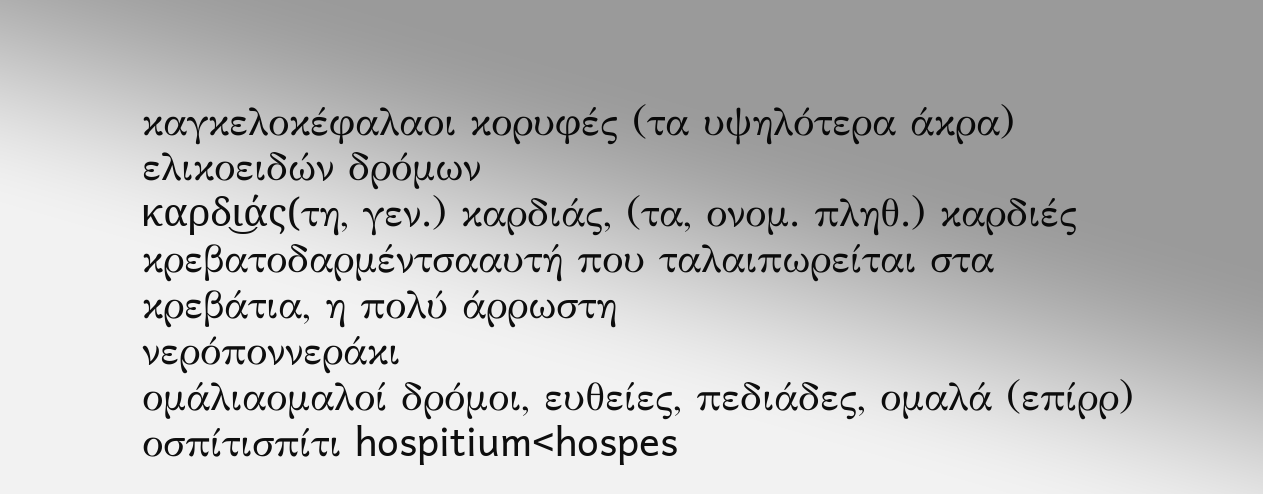καγκελοκέφαλαοι κορυφές (τα υψηλότερα άκρα) ελικοειδών δρόμων
καρδι͜άς(τη, γεν.) καρδιάς, (τα, ονομ. πληθ.) καρδιές
κρεβατοδαρμέντσααυτή που ταλαιπωρείται στα κρεβάτια, η πολύ άρρωστη
νερόποννεράκι
ομάλιαομαλοί δρόμοι, ευθείες, πεδιάδες, ομαλά (επίρρ)
οσπίτισπίτι hospitium<hospes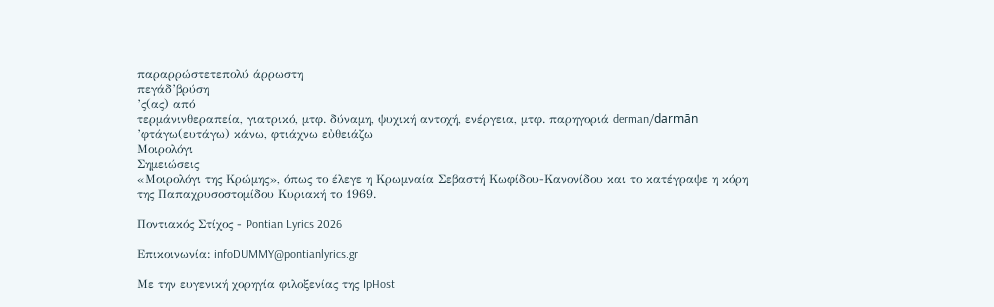παραρρώστετεπολύ άρρωστη
πεγάδ’βρύση
’ς(ας) από
τερμάνινθεραπεία, γιατρικό, μτφ. δύναμη, ψυχική αντοχή, ενέργεια, μτφ. παρηγοριά derman/darmān
’φτάγω(ευτάγω) κάνω, φτιάχνω εὐθειάζω
Μοιρολόγι
Σημειώσεις
«Μοιρολόγι της Κρώμης», όπως το έλεγε η Κρωμναία Σεβαστή Κωφίδου-Κανονίδου και το κατέγραψε η κόρη της Παπαχρυσοστομίδου Κυριακή το 1969.

Ποντιακός Στίχος - Pontian Lyrics 2026

Επικοινωνία: infoDUMMY@pontianlyrics.gr

Με την ευγενική χορηγία φιλοξενίας της IpHost